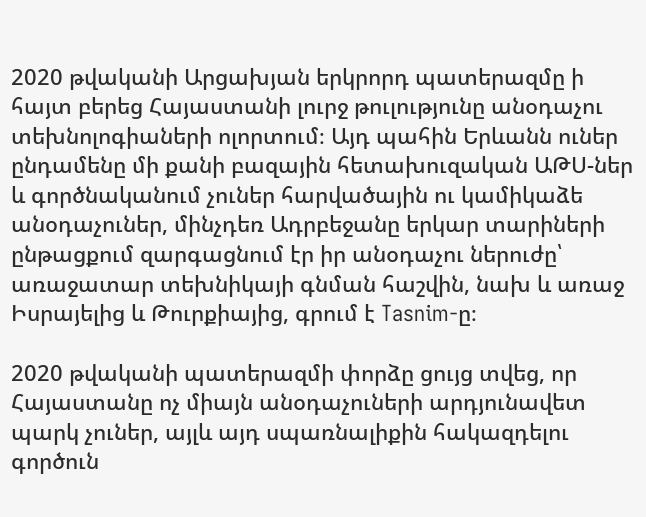2020 թվականի Արցախյան երկրորդ պատերազմը ի հայտ բերեց Հայաստանի լուրջ թուլությունը անօդաչու տեխնոլոգիաների ոլորտում։ Այդ պահին Երևանն ուներ ընդամենը մի քանի բազային հետախուզական ԱԹՍ-ներ և գործնականում չուներ հարվածային ու կամիկաձե անօդաչուներ, մինչդեռ Ադրբեջանը երկար տարիների ընթացքում զարգացնում էր իր անօդաչու ներուժը՝ առաջատար տեխնիկայի գնման հաշվին, նախ և առաջ Իսրայելից և Թուրքիայից, գրում է Tasnim-ը։

2020 թվականի պատերազմի փորձը ցույց տվեց, որ Հայաստանը ոչ միայն անօդաչուների արդյունավետ պարկ չուներ, այլև այդ սպառնալիքին հակազդելու գործուն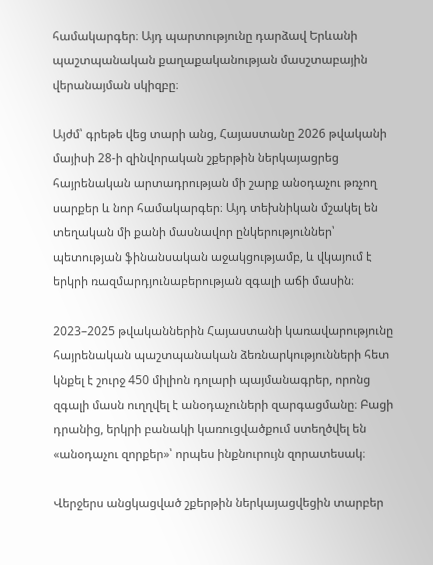համակարգեր։ Այդ պարտությունը դարձավ Երևանի պաշտպանական քաղաքականության մասշտաբային վերանայման սկիզբը։

Այժմ՝ գրեթե վեց տարի անց, Հայաստանը 2026 թվականի մայիսի 28-ի զինվորական շքերթին ներկայացրեց հայրենական արտադրության մի շարք անօդաչու թռչող սարքեր և նոր համակարգեր։ Այդ տեխնիկան մշակել են տեղական մի քանի մասնավոր ընկերություններ՝ պետության ֆինանսական աջակցությամբ, և վկայում է երկրի ռազմարդյունաբերության զգալի աճի մասին։

2023–2025 թվականներին Հայաստանի կառավարությունը հայրենական պաշտպանական ձեռնարկությունների հետ կնքել է շուրջ 450 միլիոն դոլարի պայմանագրեր, որոնց զգալի մասն ուղղվել է անօդաչուների զարգացմանը։ Բացի դրանից, երկրի բանակի կառուցվածքում ստեղծվել են «անօդաչու զորքեր»՝ որպես ինքնուրույն զորատեսակ։

Վերջերս անցկացված շքերթին ներկայացվեցին տարբեր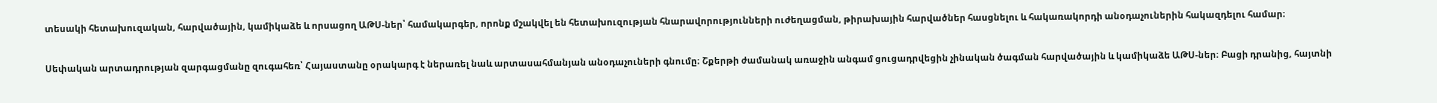տեսակի հետախուզական, հարվածային, կամիկաձե և որսացող ԱԹՍ-ներ՝ համակարգեր, որոնք մշակվել են հետախուզության հնարավորությունների ուժեղացման, թիրախային հարվածներ հասցնելու և հակառակորդի անօդաչուներին հակազդելու համար։

Սեփական արտադրության զարգացմանը զուգահեռ՝ Հայաստանը օրակարգ է ներառել նաև արտասահմանյան անօդաչուների գնումը։ Շքերթի ժամանակ առաջին անգամ ցուցադրվեցին չինական ծագման հարվածային և կամիկաձե ԱԹՍ-ներ։ Բացի դրանից, հայտնի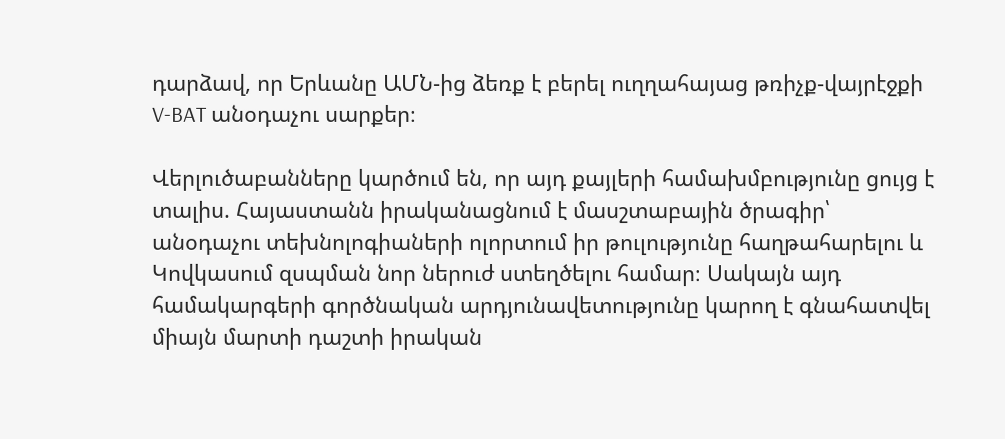դարձավ, որ Երևանը ԱՄՆ-ից ձեռք է բերել ուղղահայաց թռիչք-վայրէջքի V-BAT անօդաչու սարքեր։

Վերլուծաբանները կարծում են, որ այդ քայլերի համախմբությունը ցույց է տալիս. Հայաստանն իրականացնում է մասշտաբային ծրագիր՝ անօդաչու տեխնոլոգիաների ոլորտում իր թուլությունը հաղթահարելու և Կովկասում զսպման նոր ներուժ ստեղծելու համար։ Սակայն այդ համակարգերի գործնական արդյունավետությունը կարող է գնահատվել միայն մարտի դաշտի իրական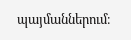պայմաններում։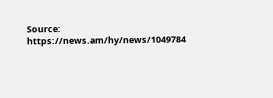Source: https://news.am/hy/news/1049784